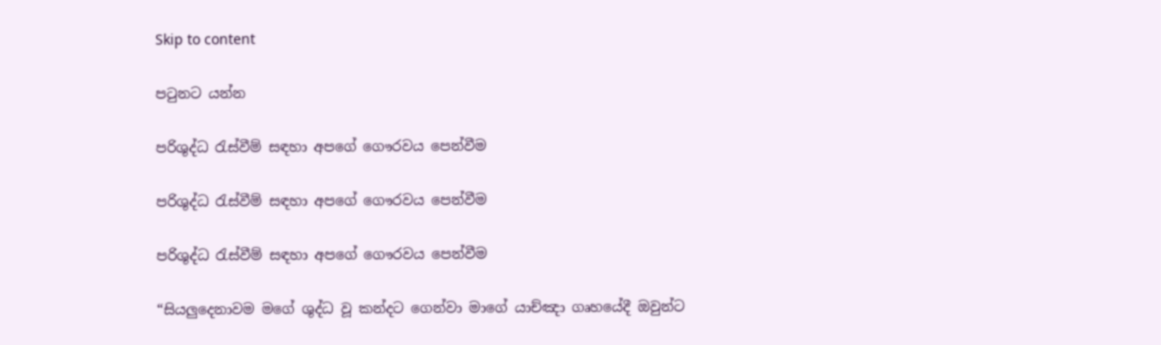Skip to content

පටුනට යන්න

පරිශුද්ධ රැස්වීම් සඳහා අපගේ ගෞරවය පෙන්වීම

පරිශුද්ධ රැස්වීම් සඳහා අපගේ ගෞරවය පෙන්වීම

පරිශුද්ධ රැස්වීම් සඳහා අපගේ ගෞරවය පෙන්වීම

“සියලුදෙනාවම මගේ ශුද්ධ වූ කන්දට ගෙන්වා මාගේ යාච්ඤා ගෘහයේදී ඔවුන්ට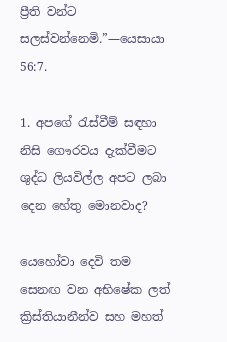ප්‍රීති වන්ට සලස්වන්නෙමි.”—යෙසායා 56:7.

1. අපගේ රැස්වීම් සඳහා නිසි ගෞරවය දැක්වීමට ශුද්ධ ලියවිල්ල අපට ලබා දෙන හේතු මොනවාද?

යෙහෝවා දෙවි තම සෙනඟ වන අභිෂේක ලත් ක්‍රිස්තියානීන්ව සහ මහත්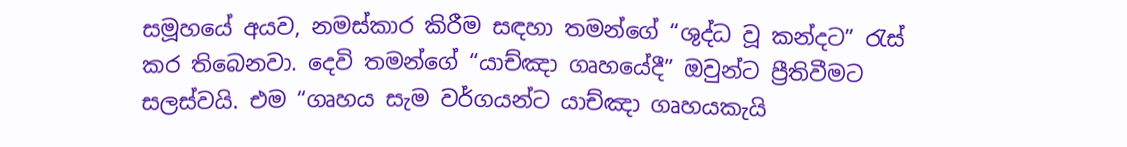සමූහයේ අයව, නමස්කාර කිරීම සඳහා තමන්ගේ “ශුද්ධ වූ කන්දට” රැස් කර තිබෙනවා. දෙවි තමන්ගේ “යාච්ඤා ගෘහයේදී” ඔවුන්ට ප්‍රීතිවීමට සලස්වයි. එම “ගෘහය සැම වර්ගයන්ට යාච්ඤා ගෘහයකැයි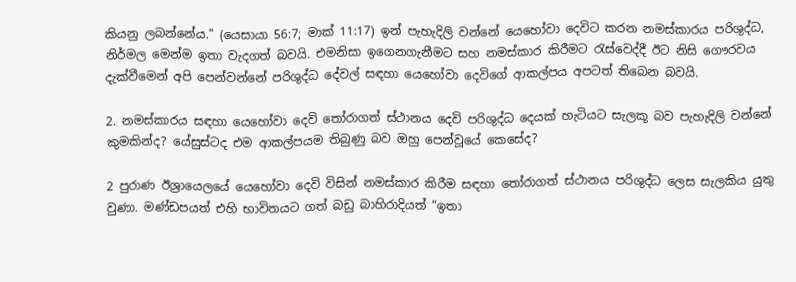කියනු ලබන්නේය.” (යෙසායා 56:7; මාක් 11:17) ඉන් පැහැදිලි වන්නේ යෙහෝවා දෙවිට කරන නමස්කාරය පරිශුද්ධ, නිර්මල මෙන්ම ඉතා වැදගත් බවයි. එමනිසා ඉගෙනගැනීමට සහ නමස්කාර කිරීමට රැස්වෙද්දී ඊට නිසි ගෞරවය දැක්වීමෙන් අපි පෙන්වන්නේ පරිශුද්ධ දේවල් සඳහා යෙහෝවා දෙවිගේ ආකල්පය අපටත් තිබෙන බවයි.

2. නමස්කාරය සඳහා යෙහෝවා දෙවි තෝරාගත් ස්ථානය දෙවි පරිශුද්ධ දෙයක් හැටියට සැලකූ බව පැහැදිලි වන්නේ කුමකින්ද? යේසුස්ටද එම ආකල්පයම තිබුණු බව ඔහු පෙන්වූයේ කෙසේද?

2 පුරාණ ඊශ්‍රායෙලයේ යෙහෝවා දෙවි විසින් නමස්කාර කිරීම සඳහා තෝරාගත් ස්ථානය පරිශුද්ධ ලෙස සැලකිය යුතු වුණා. මණ්ඩපයත් එහි භාවිතයට ගත් බඩු බාහිරාදියත් “ඉතා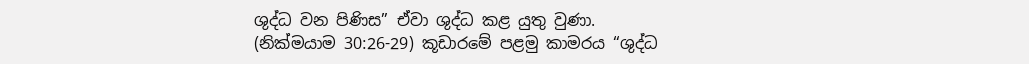ශුද්ධ වන පිණිස” ඒවා ශුද්ධ කළ යුතු වුණා. (නික්මයාම 30:26-29) කූඩාරමේ පළමු කාමරය “ශුද්ධ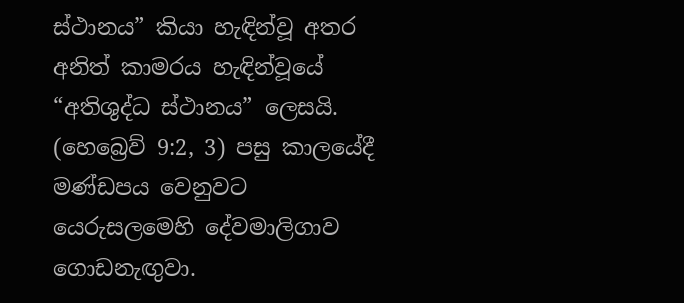ස්ථානය” කියා හැඳින්වූ අතර අනිත් කාමරය හැඳින්වූයේ “අතිශුද්ධ ස්ථානය” ලෙසයි. (හෙබ්‍රෙව් 9:2, 3) පසු කාලයේදී මණ්ඩපය වෙනුවට යෙරුසලමෙහි දේවමාලිගාව ගොඩනැඟුවා.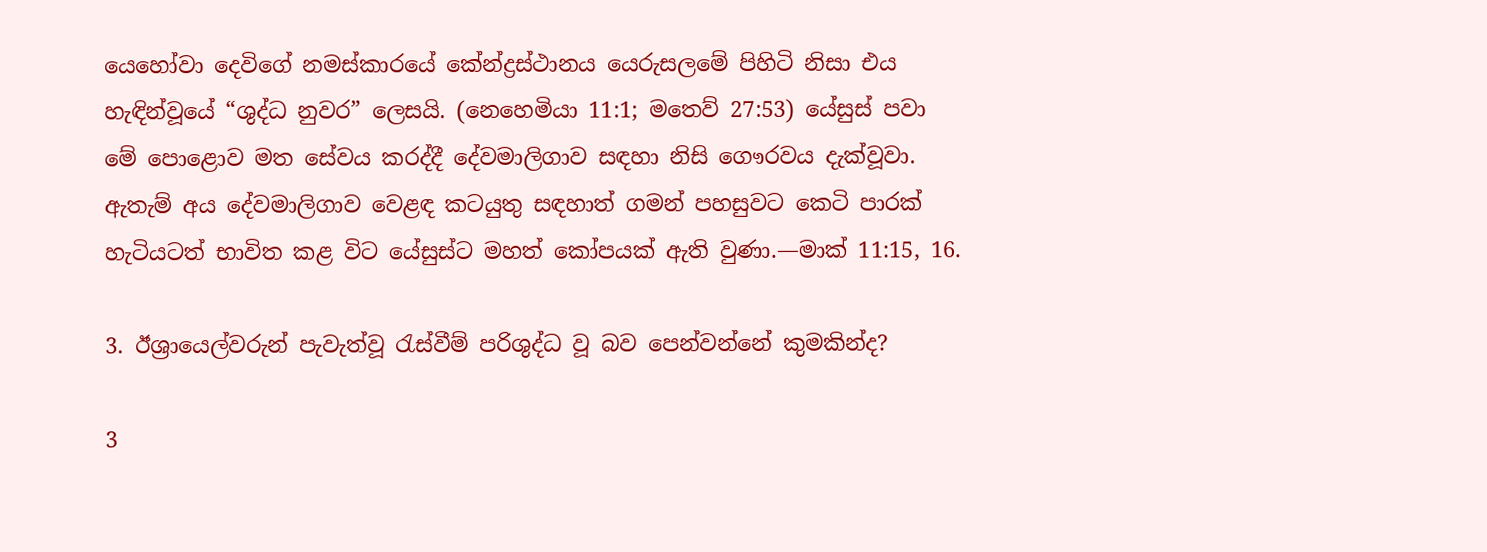යෙහෝවා දෙවිගේ නමස්කාරයේ කේන්ද්‍රස්ථානය යෙරුසලමේ පිහිටි නිසා එය හැඳින්වූයේ “ශුද්ධ නුවර” ලෙසයි. (නෙහෙමියා 11:1; මතෙව් 27:53) යේසුස් පවා මේ පොළොව මත සේවය කරද්දී දේවමාලිගාව සඳහා නිසි ගෞරවය දැක්වූවා. ඇතැම් අය දේවමාලිගාව වෙළඳ කටයුතු සඳහාත් ගමන් පහසුවට කෙටි පාරක් හැටියටත් භාවිත කළ විට යේසුස්ට මහත් කෝපයක් ඇති වුණා.—මාක් 11:15, 16.

3. ඊශ්‍රායෙල්වරුන් පැවැත්වූ රැස්වීම් පරිශුද්ධ වූ බව පෙන්වන්නේ කුමකින්ද?

3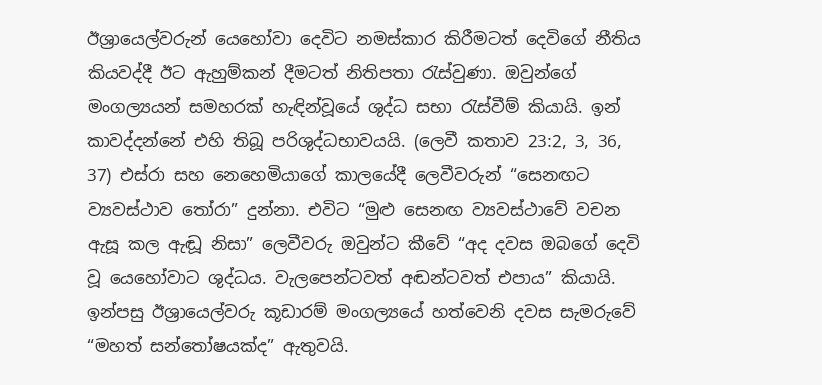ඊශ්‍රායෙල්වරුන් යෙහෝවා දෙවිට නමස්කාර කිරීමටත් දෙවිගේ නීතිය කියවද්දී ඊට ඇහුම්කන් දීමටත් නිතිපතා රැස්වුණා. ඔවුන්ගේ මංගල්‍යයන් සමහරක් හැඳින්වූයේ ශුද්ධ සභා රැස්වීම් කියායි. ඉන් කාවද්දන්නේ එහි තිබූ පරිශුද්ධභාවයයි. (ලෙවී කතාව 23:2, 3, 36, 37) එස්රා සහ නෙහෙමියාගේ කාලයේදී ලෙවීවරුන් “සෙනඟට ව්‍යවස්ථාව තෝරා” දුන්නා. එවිට “මුළු සෙනඟ ව්‍යවස්ථාවේ වචන ඇසූ කල ඇඬූ නිසා” ලෙවීවරු ඔවුන්ට කීවේ “අද දවස ඔබගේ දෙවි වූ යෙහෝවාට ශුද්ධය. වැලපෙන්ටවත් අඬන්ටවත් එපාය” කියායි. ඉන්පසු ඊශ්‍රායෙල්වරු කූඩාරම් මංගල්‍යයේ හත්වෙනි දවස සැමරුවේ “මහත් සන්තෝෂයක්ද” ඇතුවයි.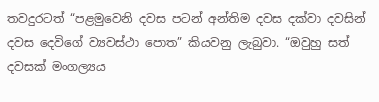තවදුරටත් “පළමුවෙනි දවස පටන් අන්තිම දවස දක්වා දවසින් දවස දෙවිගේ ව්‍යවස්ථා පොත” කියවනු ලැබුවා. “ඔවුහු සත් දවසක් මංගල්‍යය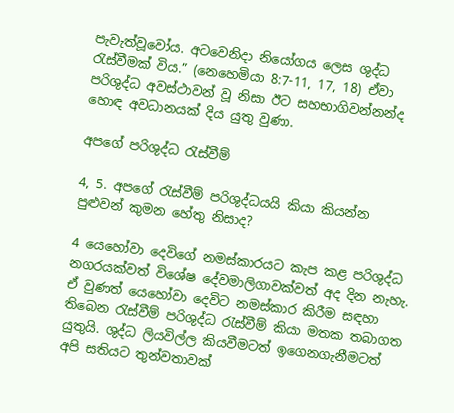පැවැත්වූවෝය. අටවෙනිදා නියෝගය ලෙස ශුද්ධ රැස්වීමක් විය.” (නෙහෙමියා 8:7-11, 17, 18) ඒවා පරිශුද්ධ අවස්ථාවන් වූ නිසා ඊට සහභාගිවන්නන්ද හොඳ අවධානයක් දිය යුතු වුණා.

අපගේ පරිශුද්ධ රැස්වීම්

4, 5. අපගේ රැස්වීම් පරිශුද්ධයයි කියා කියන්න පුළුවන් කුමන හේතු නිසාද?

4 යෙහෝවා දෙවිගේ නමස්කාරයට කැප කළ පරිශුද්ධ නගරයක්වත් විශේෂ දේවමාලිගාවක්වත් අද දින නැහැ. ඒ වුණත් යෙහෝවා දෙවිට නමස්කාර කිරීම සඳහා තිබෙන රැස්වීම් පරිශුද්ධ රැස්වීම් කියා මතක තබාගත යුතුයි. ශුද්ධ ලියවිල්ල කියවීමටත් ඉගෙනගැනීමටත් අපි සතියට තුන්වතාවක්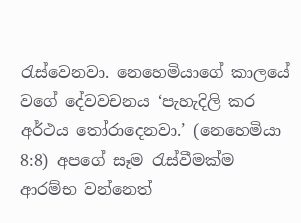රැස්වෙනවා. නෙහෙමියාගේ කාලයේ වගේ දේවවචනය ‘පැහැදිලි කර අර්ථය තෝරාදෙනවා.’ (නෙහෙමියා 8:8) අපගේ සෑම රැස්වීමක්ම ආරම්භ වන්නෙත්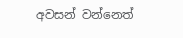අවසන් වන්නෙත්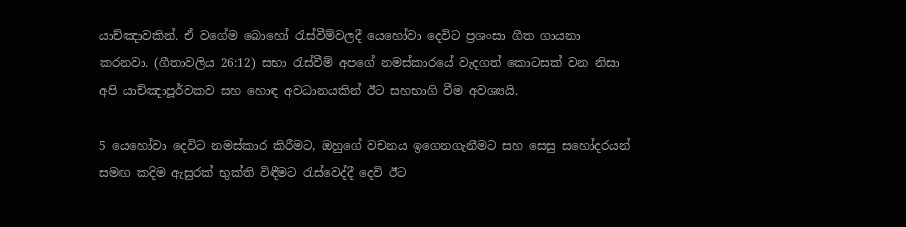යාච්ඤාවකින්. ඒ වගේම බොහෝ රැස්වීම්වලදී යෙහෝවා දෙවිට ප්‍රශංසා ගීත ගායනා කරනවා. (ගීතාවලිය 26:12) සභා රැස්වීම් අපගේ නමස්කාරයේ වැදගත් කොටසක් වන නිසා අපි යාච්ඤාපූර්වකව සහ හොඳ අවධානයකින් ඊට සහභාගි වීම අවශ්‍යයි.

5 යෙහෝවා දෙවිට නමස්කාර කිරීමට, ඔහුගේ වචනය ඉගෙනගැනීමට සහ සෙසු සහෝදරයන් සමඟ කදිම ඇසුරක් භුක්ති විඳීමට රැස්වෙද්දී දෙවි ඊට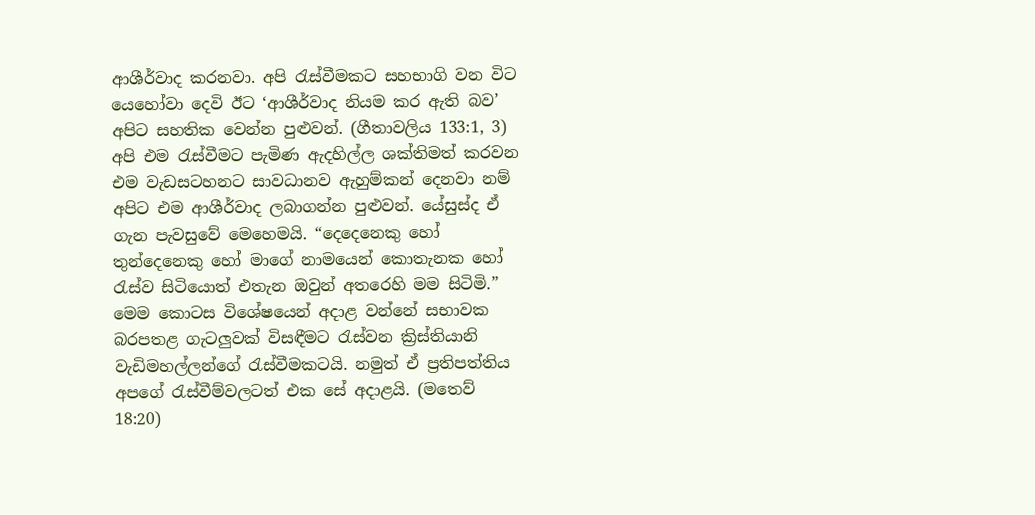ආශීර්වාද කරනවා. අපි රැස්වීමකට සහභාගි වන විට යෙහෝවා දෙවි ඊට ‘ආශීර්වාද නියම කර ඇති බව’ අපිට සහතික වෙන්න පුළුවන්. (ගීතාවලිය 133:1, 3) අපි එම රැස්වීමට පැමිණ ඇදහිල්ල ශක්තිමත් කරවන එම වැඩසටහනට සාවධානව ඇහුම්කන් දෙනවා නම් අපිට එම ආශීර්වාද ලබාගන්න පුළුවන්. යේසුස්ද ඒ ගැන පැවසුවේ මෙහෙමයි. “දෙදෙනෙකු හෝ තුන්දෙනෙකු හෝ මාගේ නාමයෙන් කොතැනක හෝ රැස්ව සිටියොත් එතැන ඔවුන් අතරෙහි මම සිටිමි.” මෙම කොටස විශේෂයෙන් අදාළ වන්නේ සභාවක බරපතළ ගැටලුවක් විසඳීමට රැස්වන ක්‍රිස්තියානි වැඩිමහල්ලන්ගේ රැස්වීමකටයි. නමුත් ඒ ප්‍රතිපත්තිය අපගේ රැස්වීම්වලටත් එක සේ අදාළයි. (මතෙව් 18:20)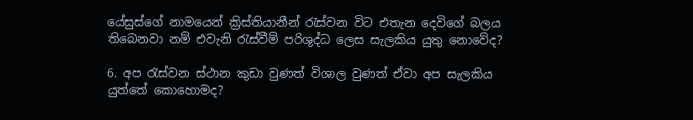යේසුස්ගේ නාමයෙන් ක්‍රිස්තියානීන් රැස්වන විට එතැන දෙවිගේ බලය තිබෙනවා නම් එවැනි රැස්වීම් පරිශුද්ධ ලෙස සැලකිය යුතු නොවේද?

6. අප රැස්වන ස්ථාන කුඩා වුණත් විශාල වුණත් ඒවා අප සැලකිය යුත්තේ කොහොමද?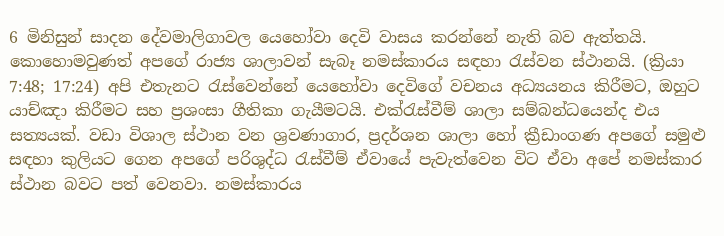6 මිනිසුන් සාදන දේවමාලිගාවල යෙහෝවා දෙවි වාසය කරන්නේ නැති බව ඇත්තයි. කොහොමවුණත් අපගේ රාජ්‍ය ශාලාවන් සැබෑ නමස්කාරය සඳහා රැස්වන ස්ථානයි. (ක්‍රියා 7:48; 17:24) අපි එතැනට රැස්වෙන්නේ යෙහෝවා දෙවිගේ වචනය අධ්‍යයනය කිරීමට, ඔහුට යාච්ඤා කිරීමට සහ ප්‍රශංසා ගීතිකා ගැයීමටයි. එක්රැස්වීම් ශාලා සම්බන්ධයෙන්ද එය සත්‍යයක්. වඩා විශාල ස්ථාන වන ශ්‍රවණාගාර, ප්‍රදර්ශන ශාලා හෝ ක්‍රීඩාංගණ අපගේ සමුළු සඳහා කුලියට ගෙන අපගේ පරිශුද්ධ රැස්වීම් ඒවායේ පැවැත්වෙන විට ඒවා අපේ නමස්කාර ස්ථාන බවට පත් වෙනවා. නමස්කාරය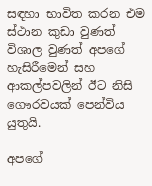සඳහා භාවිත කරන එම ස්ථාන කුඩා වුණත් විශාල වුණත් අපගේ හැසිරීමෙන් සහ ආකල්පවලින් ඊට නිසි ගෞරවයක් පෙන්විය යුතුයි.

අපගේ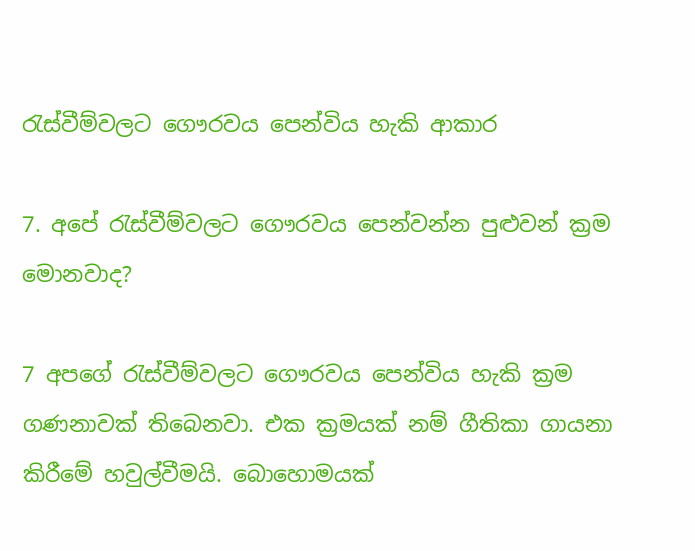රැස්වීම්වලට ගෞරවය පෙන්විය හැකි ආකාර

7. අපේ රැස්වීම්වලට ගෞරවය පෙන්වන්න පුළුවන් ක්‍රම මොනවාද?

7 අපගේ රැස්වීම්වලට ගෞරවය පෙන්විය හැකි ක්‍රම ගණනාවක් තිබෙනවා. එක ක්‍රමයක් නම් ගීතිකා ගායනා කිරීමේ හවුල්වීමයි. බොහොමයක්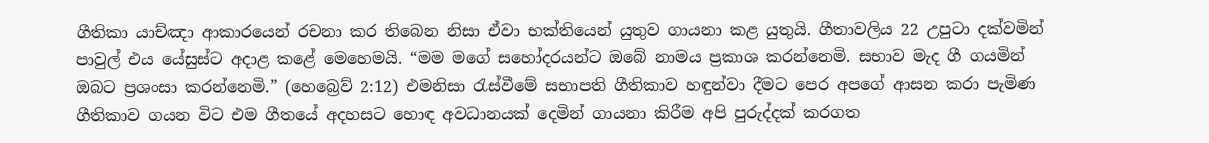ගීතිකා යාච්ඤා ආකාරයෙන් රචනා කර තිබෙන නිසා ඒවා භක්තියෙන් යුතුව ගායනා කළ යුතුයි. ගීතාවලිය 22 උපුටා දක්වමින් පාවුල් එය යේසුස්ට අදාළ කළේ මෙහෙමයි. “මම මගේ සහෝදරයන්ට ඔබේ නාමය ප්‍රකාශ කරන්නෙමි. සභාව මැද ගී ගයමින් ඔබට ප්‍රශංසා කරන්නෙමි.” (හෙබ්‍රෙව් 2:12) එමනිසා රැස්වීමේ සභාපති ගීතිකාව හඳුන්වා දීමට පෙර අපගේ ආසන කරා පැමිණ ගීතිකාව ගයන විට එම ගීතයේ අදහසට හොඳ අවධානයක් දෙමින් ගායනා කිරීම අපි පුරුද්දක් කරගත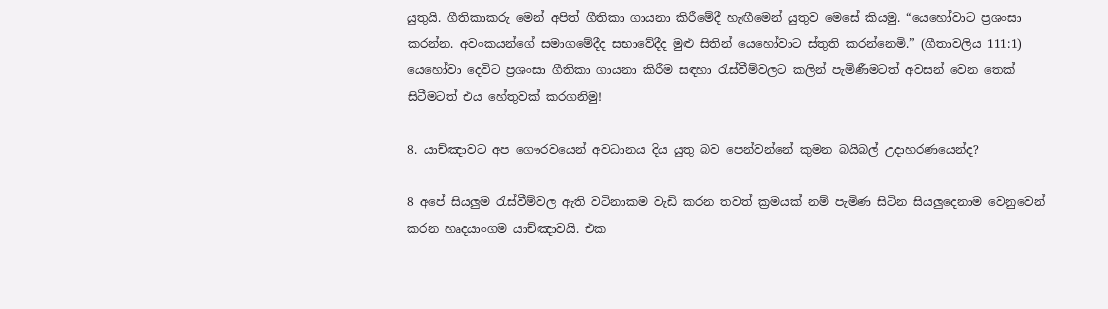යුතුයි. ගීතිකාකරු මෙන් අපිත් ගීතිකා ගායනා කිරීමේදී හැඟීමෙන් යුතුව මෙසේ කියමු. “යෙහෝවාට ප්‍රශංසා කරන්න. අවංකයන්ගේ සමාගමේදීද සභාවේදීද මුළු සිතින් යෙහෝවාට ස්තුති කරන්නෙමි.” (ගීතාවලිය 111:1) යෙහෝවා දෙවිට ප්‍රශංසා ගීතිකා ගායනා කිරීම සඳහා රැස්වීම්වලට කලින් පැමිණීමටත් අවසන් වෙන තෙක් සිටීමටත් එය හේතුවක් කරගනිමු!

8. යාච්ඤාවට අප ගෞරවයෙන් අවධානය දිය යුතු බව පෙන්වන්නේ කුමන බයිබල් උදාහරණයෙන්ද?

8 අපේ සියලුම රැස්වීම්වල ඇති වටිනාකම වැඩි කරන තවත් ක්‍රමයක් නම් පැමිණ සිටින සියලුදෙනාම වෙනුවෙන් කරන හෘදයාංගම යාච්ඤාවයි. එක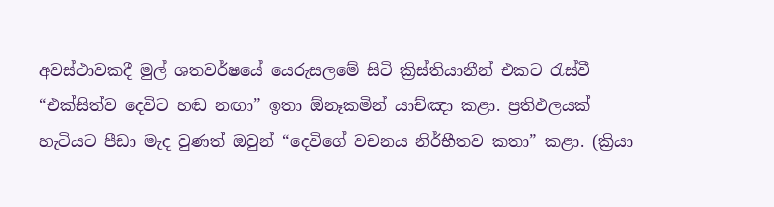අවස්ථාවකදී මුල් ශතවර්ෂයේ යෙරුසලමේ සිටි ක්‍රිස්තියානීන් එකට රැස්වී “එක්සිත්ව දෙවිට හඬ නඟා” ඉතා ඕනෑකමින් යාච්ඤා කළා. ප්‍රතිඵලයක් හැටියට පීඩා මැද වුණත් ඔවුන් “දෙවිගේ වචනය නිර්භීතව කතා” කළා. (ක්‍රියා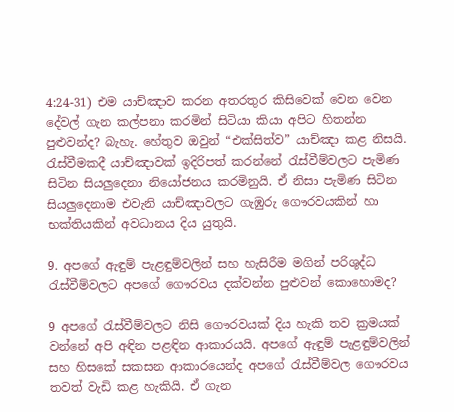4:24-31) එම යාච්ඤාව කරන අතරතුර කිසිවෙක් වෙන වෙන දේවල් ගැන කල්පනා කරමින් සිටියා කියා අපිට හිතන්න පුළුවන්ද? බැහැ. හේතුව ඔවුන් “එක්සිත්ව” යාච්ඤා කළ නිසයි. රැස්වීමකදී යාච්ඤාවක් ඉදිරිපත් කරන්නේ රැස්වීම්වලට පැමිණ සිටින සියලුදෙනා නියෝජනය කරමිනුයි. ඒ නිසා පැමිණ සිටින සියලුදෙනාම එවැනි යාච්ඤාවලට ගැඹුරු ගෞරවයකින් හා භක්තියකින් අවධානය දිය යුතුයි.

9. අපගේ ඇඳුම් පැළඳුම්වලින් සහ හැසිරීම මගින් පරිශුද්ධ රැස්වීම්වලට අපගේ ගෞරවය දක්වන්න පුළුවන් කොහොමද?

9 අපගේ රැස්වීම්වලට නිසි ගෞරවයක් දිය හැකි තව ක්‍රමයක් වන්නේ අපි අඳින පළඳින ආකාරයයි. අපගේ ඇඳුම් පැළඳුම්වලින් සහ හිසකේ සකසන ආකාරයෙන්ද අපගේ රැස්වීම්වල ගෞරවය තවත් වැඩි කළ හැකියි. ඒ ගැන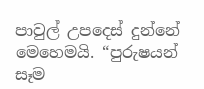පාවුල් උපදෙස් දුන්නේ මෙහෙමයි. “පුරුෂයන් සෑම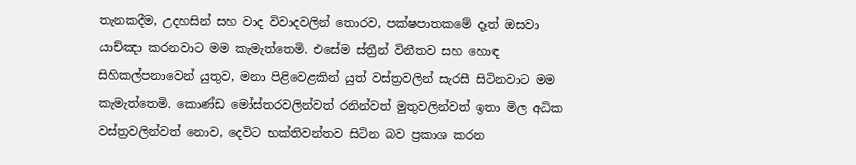තැනකදීම, උදහසින් සහ වාද විවාදවලින් තොරව, පක්ෂපාතකමේ දෑත් ඔසවා යාච්ඤා කරනවාට මම කැමැත්තෙමි. එසේම ස්ත්‍රීන් විනීතව සහ හොඳ සිහිකල්පනාවෙන් යුතුව, මනා පිළිවෙළකින් යුත් වස්ත්‍රවලින් සැරසී සිටිනවාට මම කැමැත්තෙමි. කොණ්ඩ මෝස්තරවලින්වත් රනින්වත් මුතුවලින්වත් ඉතා මිල අධික වස්ත්‍රවලින්වත් නොව, දෙවිට භක්තිවන්තව සිටින බව ප්‍රකාශ කරන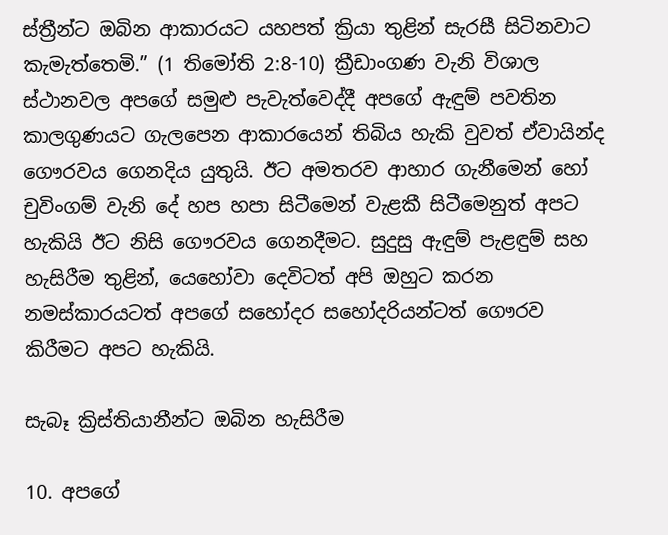ස්ත්‍රීන්ට ඔබින ආකාරයට යහපත් ක්‍රියා තුළින් සැරසී සිටිනවාට කැමැත්තෙමි.” (1 තිමෝති 2:8-10) ක්‍රීඩාංගණ වැනි විශාල ස්ථානවල අපගේ සමුළු පැවැත්වෙද්දී අපගේ ඇඳුම් පවතින කාලගුණයට ගැලපෙන ආකාරයෙන් තිබිය හැකි වුවත් ඒවායින්ද ගෞරවය ගෙනදිය යුතුයි. ඊට අමතරව ආහාර ගැනීමෙන් හෝ චුවිංගම් වැනි දේ හප හපා සිටීමෙන් වැළකී සිටීමෙනුත් අපට හැකියි ඊට නිසි ගෞරවය ගෙනදීමට. සුදුසු ඇඳුම් පැළඳුම් සහ හැසිරීම තුළින්, යෙහෝවා දෙවිටත් අපි ඔහුට කරන නමස්කාරයටත් අපගේ සහෝදර සහෝදරියන්ටත් ගෞරව කිරීමට අපට හැකියි.

සැබෑ ක්‍රිස්තියානීන්ට ඔබින හැසිරීම

10. අපගේ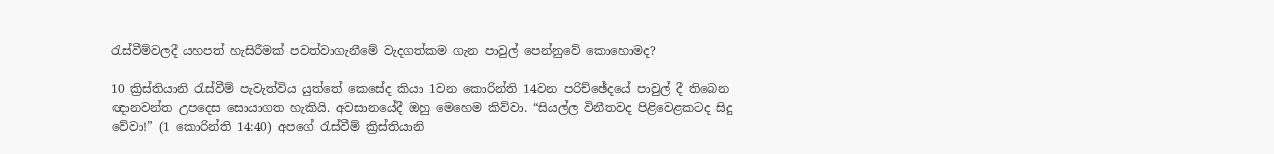රැස්වීම්වලදී යහපත් හැසිරීමක් පවත්වාගැනීමේ වැදගත්කම ගැන පාවුල් පෙන්නුවේ කොහොමද?

10 ක්‍රිස්තියානි රැස්වීම් පැවැත්විය යුත්තේ කෙසේද කියා 1වන කොරින්ති 14වන පරිච්ඡේදයේ පාවුල් දී තිබෙන ඥානවන්ත උපදෙස සොයාගත හැකියි. අවසානයේදී ඔහු මෙහෙම කිව්වා. “සියල්ල විනීතවද පිළිවෙළකටද සිදු වේවා!” (1 කොරින්ති 14:40) අපගේ රැස්වීම් ක්‍රිස්තියානි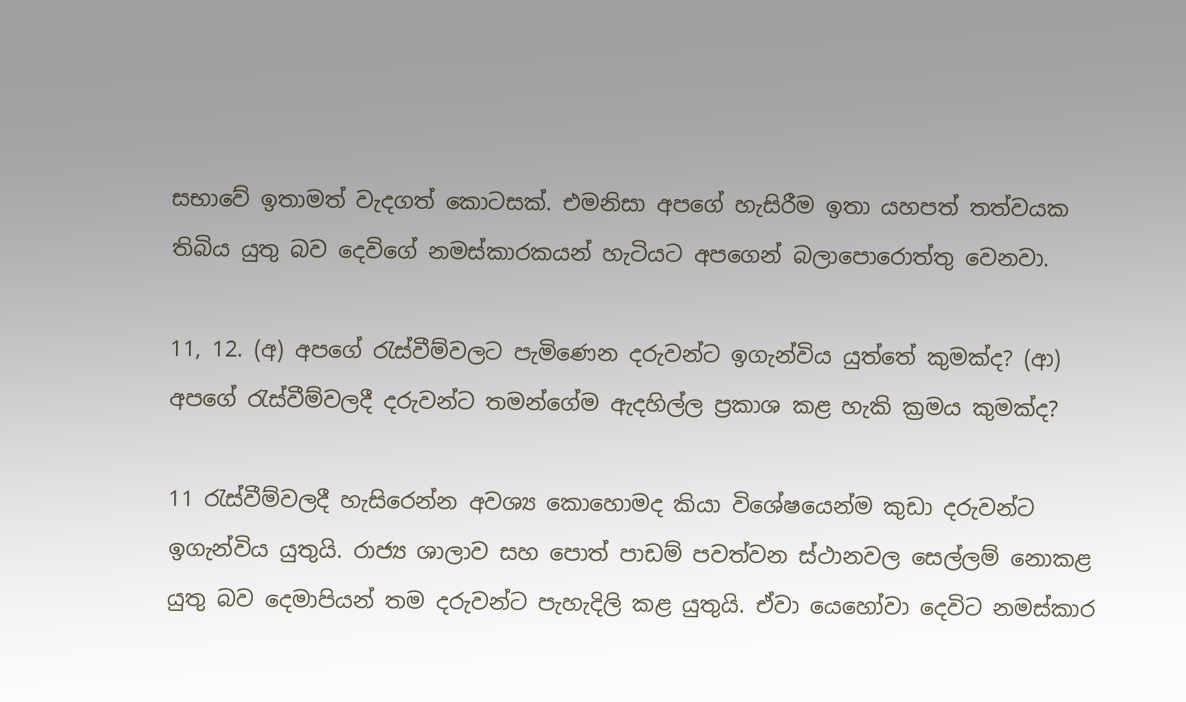සභාවේ ඉතාමත් වැදගත් කොටසක්. එමනිසා අපගේ හැසිරීම ඉතා යහපත් තත්වයක තිබිය යුතු බව දෙවිගේ නමස්කාරකයන් හැටියට අපගෙන් බලාපොරොත්තු වෙනවා.

11, 12. (අ) අපගේ රැස්වීම්වලට පැමිණෙන දරුවන්ට ඉගැන්විය යුත්තේ කුමක්ද? (ආ) අපගේ රැස්වීම්වලදී දරුවන්ට තමන්ගේම ඇදහිල්ල ප්‍රකාශ කළ හැකි ක්‍රමය කුමක්ද?

11 රැස්වීම්වලදී හැසිරෙන්න අවශ්‍ය කොහොමද කියා විශේෂයෙන්ම කුඩා දරුවන්ට ඉගැන්විය යුතුයි. රාජ්‍ය ශාලාව සහ පොත් පාඩම් පවත්වන ස්ථානවල සෙල්ලම් නොකළ යුතු බව දෙමාපියන් තම දරුවන්ට පැහැදිලි කළ යුතුයි. ඒවා යෙහෝවා දෙවිට නමස්කාර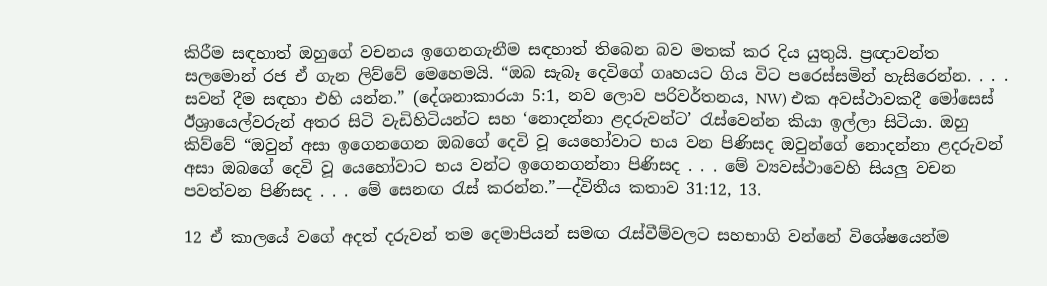කිරීම සඳහාත් ඔහුගේ වචනය ඉගෙනගැනීම සඳහාත් තිබෙන බව මතක් කර දිය යුතුයි. ප්‍රඥාවන්ත සලමොන් රජ ඒ ගැන ලිව්වේ මෙහෙමයි. “ඔබ සැබෑ දෙවිගේ ගෘහයට ගිය විට පරෙස්සමින් හැසිරෙන්න. . . . සවන් දීම සඳහා එහි යන්න.” (දේශනාකාරයා 5:1, නව ලොව පරිවර්තනය, NW) එක අවස්ථාවකදී මෝසෙස් ඊශ්‍රායෙල්වරුන් අතර සිටි වැඩිහිටියන්ට සහ ‘නොදන්නා ළදරුවන්ට’ රැස්වෙන්න කියා ඉල්ලා සිටියා. ඔහු කිව්වේ “ඔවුන් අසා ඉගෙනගෙන ඔබගේ දෙවි වූ යෙහෝවාට භය වන පිණිසද ඔවුන්ගේ නොදන්නා ළදරුවන් අසා ඔබගේ දෙවි වූ යෙහෝවාට භය වන්ට ඉගෙනගන්නා පිණිසද . . . මේ ව්‍යවස්ථාවෙහි සියලු වචන පවත්වන පිණිසද . . . මේ සෙනඟ රැස් කරන්න.”—ද්විතීය කතාව 31:12, 13.

12 ඒ කාලයේ වගේ අදත් දරුවන් තම දෙමාපියන් සමඟ රැස්වීම්වලට සහභාගි වන්නේ විශේෂයෙන්ම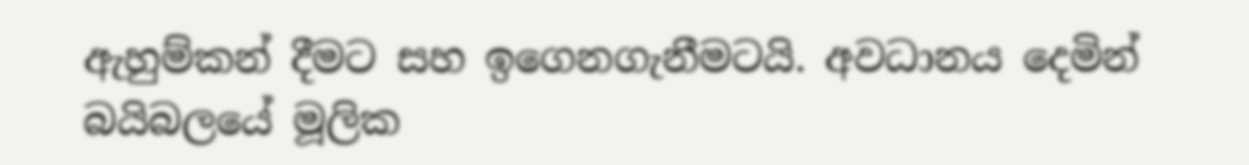ඇහුම්කන් දීමට සහ ඉගෙනගැනීමටයි. අවධානය දෙමින් බයිබලයේ මූලික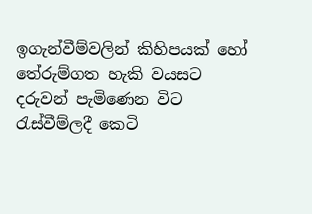ඉගැන්වීම්වලින් කිහිපයක් හෝ තේරුම්ගත හැකි වයසට දරුවන් පැමිණෙන විට රැස්වීම්ලදී කෙටි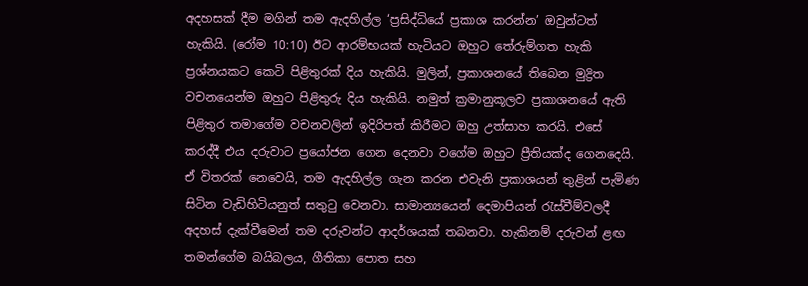අදහසක් දීම මගින් තම ඇදහිල්ල ‘ප්‍රසිද්ධියේ ප්‍රකාශ කරන්න’ ඔවුන්ටත් හැකියි. (රෝම 10:10) ඊට ආරම්භයක් හැටියට ඔහුට තේරුම්ගත හැකි ප්‍රශ්නයකට කෙටි පිළිතුරක් දිය හැකියි. මුලින්, ප්‍රකාශනයේ තිබෙන මුද්‍රිත වචනයෙන්ම ඔහුට පිළිතුරු දිය හැකියි. නමුත් ක්‍රමානුකූලව ප්‍රකාශනයේ ඇති පිළිතුර තමාගේම වචනවලින් ඉදිරිපත් කිරීමට ඔහු උත්සාහ කරයි. එසේ කරද්දී එය දරුවාට ප්‍රයෝජන ගෙන දෙනවා වගේම ඔහුට ප්‍රීතියක්ද ගෙනදෙයි. ඒ විතරක් නෙවෙයි, තම ඇදහිල්ල ගැන කරන එවැනි ප්‍රකාශයන් තුළින් පැමිණ සිටින වැඩිහිටියනුත් සතුටු වෙනවා. සාමාන්‍යයෙන් දෙමාපියන් රැස්වීම්වලදී අදහස් දැක්වීමෙන් තම දරුවන්ට ආදර්ශයක් තබනවා. හැකිනම් දරුවන් ළඟ තමන්ගේම බයිබලය, ගීතිකා පොත සහ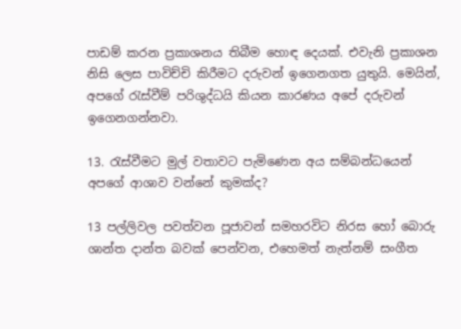පාඩම් කරන ප්‍රකාශනය තිබීම හොඳ දෙයක්. එවැනි ප්‍රකාශන නිසි ලෙස පාවිච්චි කිරීමට දරුවන් ඉගෙනගත යුතුයි. මෙයින්, අපගේ රැස්වීම් පරිශුද්ධයි කියන කාරණය අපේ දරුවන් ඉගෙනගන්නවා.

13. රැස්වීමට මුල් වතාවට පැමිණෙන අය සම්බන්ධයෙන් අපගේ ආශාව වන්නේ කුමක්ද?

13 පල්ලිවල පවත්වන පූජාවන් සමහරවිට නිරස හෝ බොරු ශාන්ත දාන්ත බවක් පෙන්වන, එහෙමත් නැත්නම් සංගීත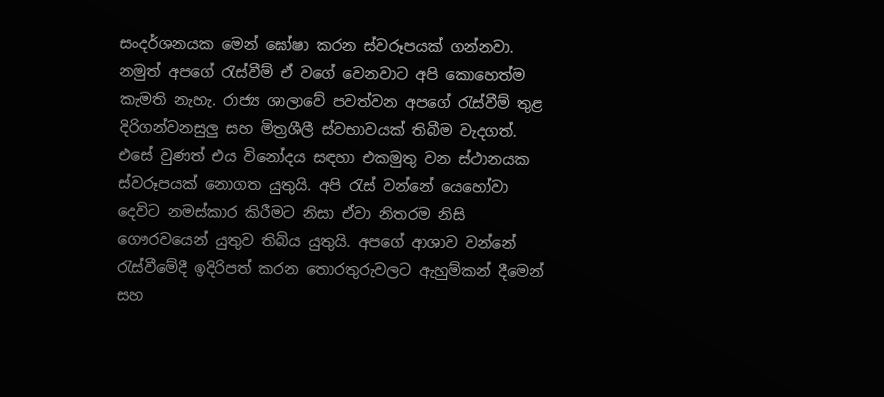සංදර්ශනයක මෙන් ඝෝෂා කරන ස්වරූපයක් ගන්නවා. නමුත් අපගේ රැස්වීම් ඒ වගේ වෙනවාට අපි කොහෙත්ම කැමති නැහැ. රාජ්‍ය ශාලාවේ පවත්වන අපගේ රැස්වීම් තුළ දිරිගන්වනසුලු සහ මිත්‍රශීලී ස්වභාවයක් තිබීම වැදගත්. එසේ වුණත් එය විනෝදය සඳහා එකමුතු වන ස්ථානයක ස්වරූපයක් නොගත යුතුයි. අපි රැස් වන්නේ යෙහෝවා දෙවිට නමස්කාර කිරීමට නිසා ඒවා නිතරම නිසි ගෞරවයෙන් යුතුව තිබිය යුතුයි. අපගේ ආශාව වන්නේ රැස්වීමේදී ඉදිරිපත් කරන තොරතුරුවලට ඇහුම්කන් දීමෙන් සහ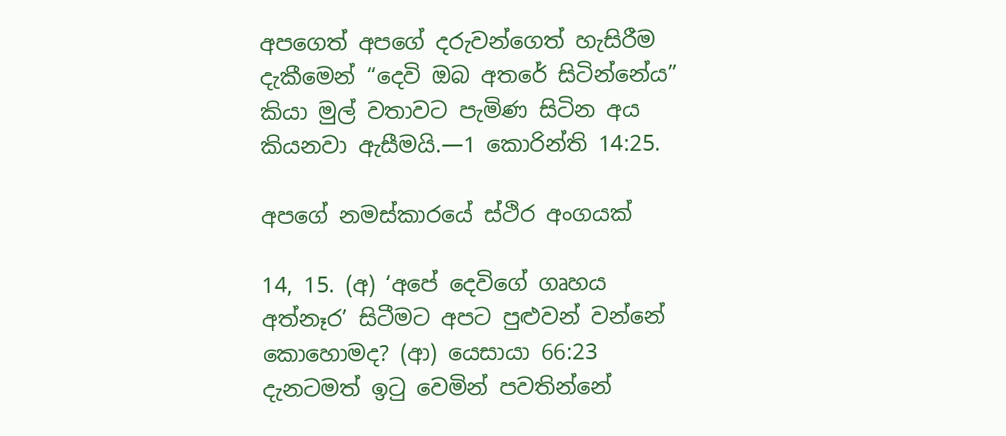අපගෙත් අපගේ දරුවන්ගෙත් හැසිරීම දැකීමෙන් “දෙවි ඔබ අතරේ සිටින්නේය” කියා මුල් වතාවට පැමිණ සිටින අය කියනවා ඇසීමයි.—1 කොරින්ති 14:25.

අපගේ නමස්කාරයේ ස්ථිර අංගයක්

14, 15. (අ) ‘අපේ දෙවිගේ ගෘහය අත්නෑර’ සිටීමට අපට පුළුවන් වන්නේ කොහොමද? (ආ) යෙසායා 66:23 දැනටමත් ඉටු වෙමින් පවතින්නේ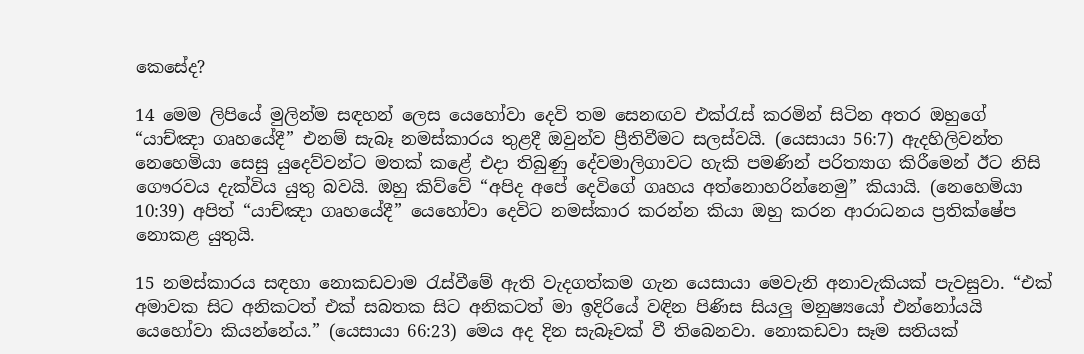කෙසේද?

14 මෙම ලිපියේ මුලින්ම සඳහන් ලෙස යෙහෝවා දෙවි තම සෙනඟව එක්රැස් කරමින් සිටින අතර ඔහුගේ “යාච්ඤා ගෘහයේදී” එනම් සැබෑ නමස්කාරය තුළදී ඔවුන්ව ප්‍රීතිවීමට සලස්වයි. (යෙසායා 56:7) ඇදහිලිවන්ත නෙහෙමියා සෙසු යුදෙව්වන්ට මතක් කළේ එදා තිබුණු දේවමාලිගාවට හැකි පමණින් පරිත්‍යාග කිරීමෙන් ඊට නිසි ගෞරවය දැක්විය යුතු බවයි. ඔහු කිව්වේ “අපිද අපේ දෙවිගේ ගෘහය අත්නොහරින්නෙමු” කියායි. (නෙහෙමියා 10:39) අපිත් “යාච්ඤා ගෘහයේදී” යෙහෝවා දෙවිට නමස්කාර කරන්න කියා ඔහු කරන ආරාධනය ප්‍රතික්ෂේප නොකළ යුතුයි.

15 නමස්කාරය සඳහා නොකඩවාම රැස්වීමේ ඇති වැදගත්කම ගැන යෙසායා මෙවැනි අනාවැකියක් පැවසුවා. “එක් අමාවක සිට අනිකටත් එක් සබතක සිට අනිකටත් මා ඉදිරියේ වඳින පිණිස සියලු මනුෂ්‍යයෝ එන්නෝයයි යෙහෝවා කියන්නේය.” (යෙසායා 66:23) මෙය අද දින සැබෑවක් වී තිබෙනවා. නොකඩවා සෑම සතියක්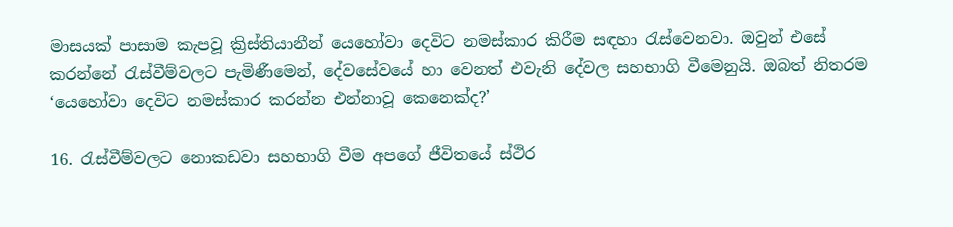මාසයක් පාසාම කැපවූ ක්‍රිස්තියානීන් යෙහෝවා දෙවිට නමස්කාර කිරීම සඳහා රැස්වෙනවා. ඔවුන් එසේ කරන්නේ රැස්වීම්වලට පැමිණීමෙන්, දේවසේවයේ හා වෙනත් එවැනි දේවල සහභාගි වීමෙනුයි. ඔබත් නිතරම ‘යෙහෝවා දෙවිට නමස්කාර කරන්න එන්නාවූ කෙනෙක්ද?’

16. රැස්වීම්වලට නොකඩවා සහභාගි වීම අපගේ ජීවිතයේ ස්ථිර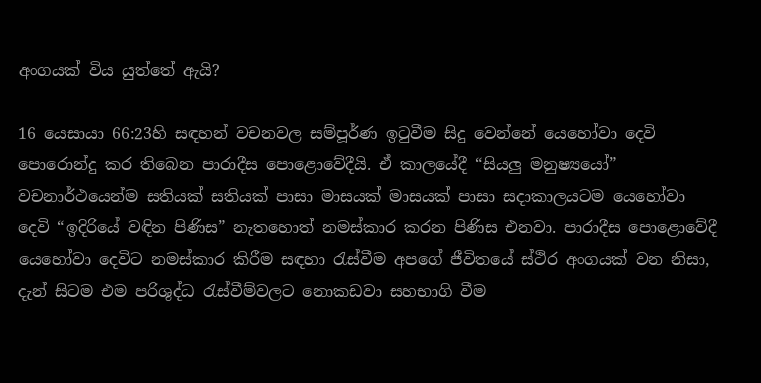අංගයක් විය යුත්තේ ඇයි?

16 යෙසායා 66:23හි සඳහන් වචනවල සම්පූර්ණ ඉටුවීම සිදු වෙන්නේ යෙහෝවා දෙවි පොරොන්දු කර තිබෙන පාරාදීස පොළොවේදීයි. ඒ කාලයේදී “සියලු මනුෂ්‍යයෝ” වචනාර්ථයෙන්ම සතියක් සතියක් පාසා මාසයක් මාසයක් පාසා සදාකාලයටම යෙහෝවා දෙවි “ඉදිරියේ වඳින පිණිස” නැතහොත් නමස්කාර කරන පිණිස එනවා. පාරාදීස පොළොවේදී යෙහෝවා දෙවිට නමස්කාර කිරීම සඳහා රැස්වීම අපගේ ජීවිතයේ ස්ථිර අංගයක් වන නිසා, දැන් සිටම එම පරිශුද්ධ රැස්වීම්වලට නොකඩවා සහභාගි වීම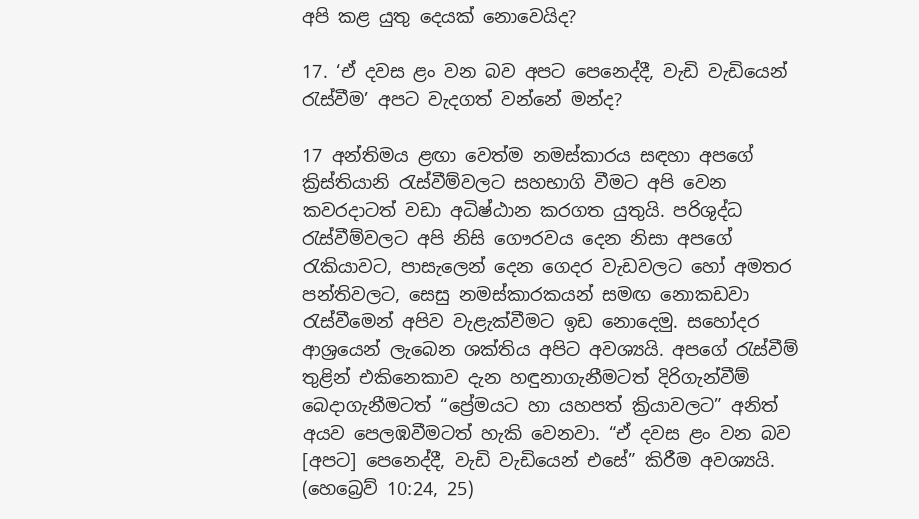අපි කළ යුතු දෙයක් නොවෙයිද?

17. ‘ඒ දවස ළං වන බව අපට පෙනෙද්දී, වැඩි වැඩියෙන් රැස්වීම’ අපට වැදගත් වන්නේ මන්ද?

17 අන්තිමය ළඟා වෙත්ම නමස්කාරය සඳහා අපගේ ක්‍රිස්තියානි රැස්වීම්වලට සහභාගි වීමට අපි වෙන කවරදාටත් වඩා අධිෂ්ඨාන කරගත යුතුයි. පරිශුද්ධ රැස්වීම්වලට අපි නිසි ගෞරවය දෙන නිසා අපගේ රැකියාවට, පාසැලෙන් දෙන ගෙදර වැඩවලට හෝ අමතර පන්තිවලට, සෙසු නමස්කාරකයන් සමඟ නොකඩවා රැස්වීමෙන් අපිව වැළැක්වීමට ඉඩ නොදෙමු. සහෝදර ආශ්‍රයෙන් ලැබෙන ශක්තිය අපිට අවශ්‍යයි. අපගේ රැස්වීම් තුළින් එකිනෙකාව දැන හඳුනාගැනීමටත් දිරිගැන්වීම් බෙදාගැනීමටත් “ප්‍රේමයට හා යහපත් ක්‍රියාවලට” අනිත් අයව පෙලඹවීමටත් හැකි වෙනවා. “ඒ දවස ළං වන බව [අපට] පෙනෙද්දී, වැඩි වැඩියෙන් එසේ” කිරීම අවශ්‍යයි. (හෙබ්‍රෙව් 10:24, 25)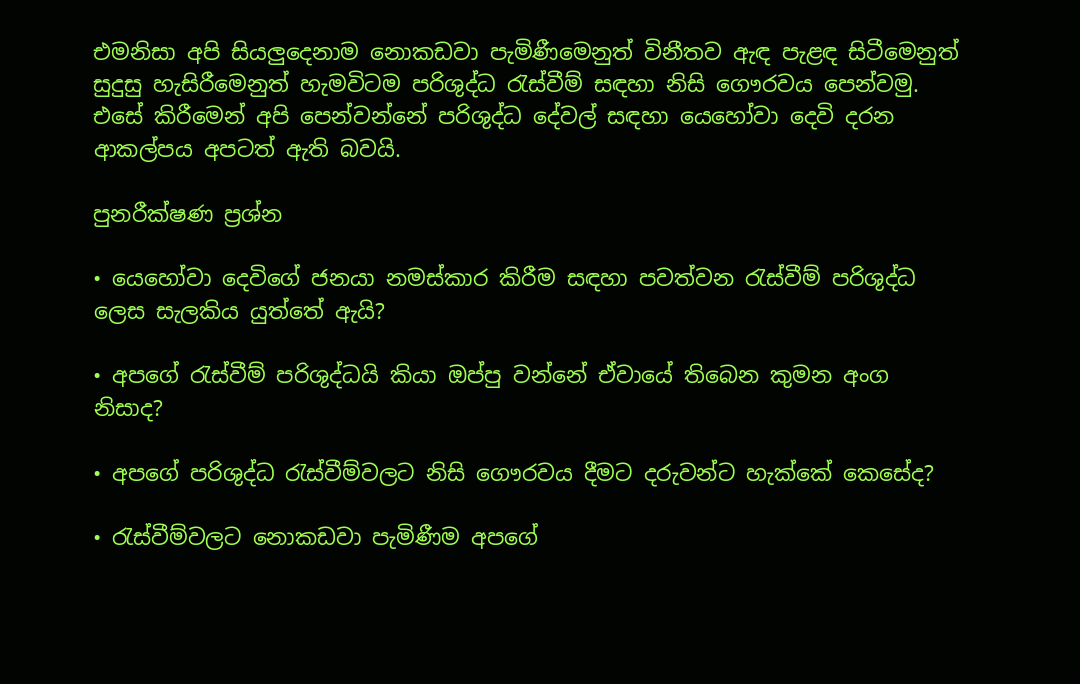එමනිසා අපි සියලුදෙනාම නොකඩවා පැමිණීමෙනුත් විනීතව ඇඳ පැළඳ සිටීමෙනුත් සුදුසු හැසිරීමෙනුත් හැමවිටම පරිශුද්ධ රැස්වීම් සඳහා නිසි ගෞරවය පෙන්වමු. එසේ කිරීමෙන් අපි පෙන්වන්නේ පරිශුද්ධ දේවල් සඳහා යෙහෝවා දෙවි දරන ආකල්පය අපටත් ඇති බවයි.

පුනරීක්ෂණ ප්‍රශ්න

• යෙහෝවා දෙවිගේ ජනයා නමස්කාර කිරීම සඳහා පවත්වන රැස්වීම් පරිශුද්ධ ලෙස සැලකිය යුත්තේ ඇයි?

• අපගේ රැස්වීම් පරිශුද්ධයි කියා ඔප්පු වන්නේ ඒවායේ තිබෙන කුමන අංග නිසාද?

• අපගේ පරිශුද්ධ රැස්වීම්වලට නිසි ගෞරවය දීමට දරුවන්ට හැක්කේ කෙසේද?

• රැස්වීම්වලට නොකඩවා පැමිණීම අපගේ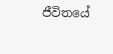ජීවිතයේ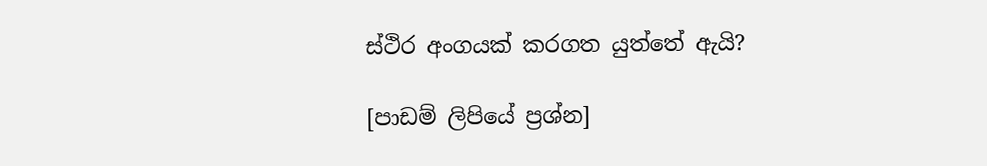ස්ථිර අංගයක් කරගත යුත්තේ ඇයි?

[පාඩම් ලිපියේ ප්‍රශ්න]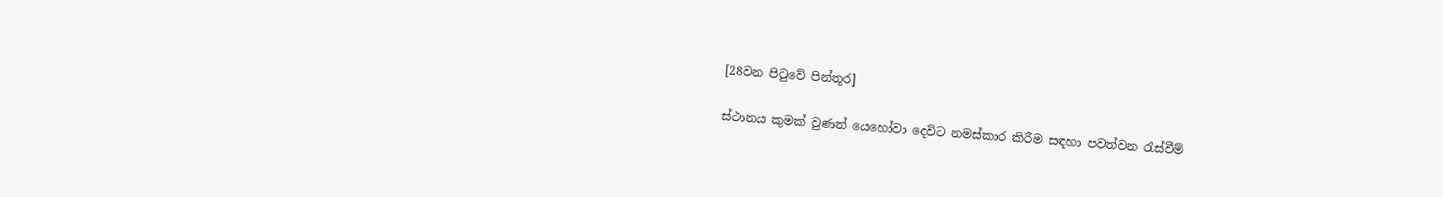[28වන පිටුවේ පින්තූර]

ස්ථානය කුමක් වුණත් යෙහෝවා දෙවිට නමස්කාර කිරීම සඳහා පවත්වන රැස්වීම්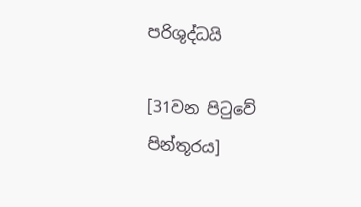පරිශුද්ධයි

[31වන පිටුවේ පින්තූරය]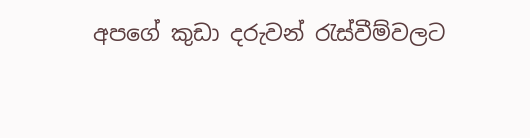අපගේ කුඩා දරුවන් රැස්වීම්වලට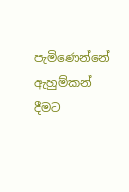පැමිණෙන්නේ ඇහුම්කන් දීමට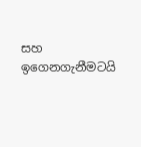සහ ඉගෙනගැනීමටයි